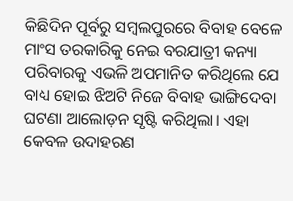କିଛିଦିନ ପୂର୍ବରୁ ସମ୍ବଲପୁରରେ ବିବାହ ବେଳେ ମାଂସ ତରକାରିକୁ ନେଇ ବରଯାତ୍ରୀ କନ୍ୟା ପରିବାରକୁ ଏଭଳି ଅପମାନିତ କରିଥିଲେ ଯେ ବାଧ୍ୟ ହୋଇ ଝିଅଟି ନିଜେ ବିବାହ ଭାଙ୍ଗିଦେବା ଘଟଣା ଆଲୋଡ଼ନ ସୃଷ୍ଟି କରିଥିଲା। ଏହା କେବଳ ଉଦାହରଣ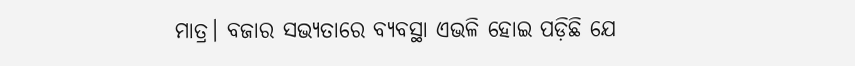ମାତ୍ର। ବଜାର ସଭ୍ୟତାରେ ବ୍ୟବସ୍ଥା ଏଭଳି ହୋଇ ପଡ଼ିଛି ଯେ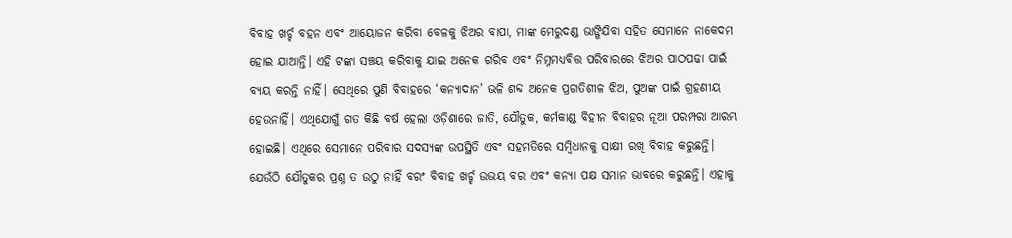ବିବାହ ଖର୍ଚ୍ଚ ବହନ ଏବଂ ଆୟୋଜନ କରିବା ବେଳକୁ ଝିଅର ବାପା, ମାଙ୍କ ମେରୁଦଣ୍ଡ ଭାଙ୍ଗିଯିବା ସହିତ ସେମାନେ ନାକେଦମ ହୋଇ ଯାଆନ୍ତି। ଏହି ଟଙ୍କା ସଞ୍ଚୟ କରିବାକୁ ଯାଇ ଅନେକ ଗରିବ ଏବଂ ନିମ୍ନମଧ୍ୟବିତ୍ତ ପରିବାରରେ ଝିଅର ପାଠପଢା ପାଇଁ ବ୍ୟୟ କରନ୍ତି ନାହିଁ। ସେଥିରେ ପୁଣି ବିବାହରେ ‘କନ୍ୟାଦାନ’ ଭଳି ଶବ୍ଦ ଅନେକ ପ୍ରଗତିଶୀଳ ଝିଅ, ପୁଅଙ୍କ ପାଇଁ ଗ୍ରହଣୀୟ ହେଉନାହିଁ। ଏଥିଯୋଗୁଁ ଗତ କିଛି ବର୍ଷ ହେଲା ଓଡ଼ିଶାରେ ଜାତି, ଯୌତୁକ, କର୍ମକାଣ୍ଡ ବିହୀନ ବିବାହର ନୂଆ ପରମ୍ପରା ଆରମ୍ଭ ହୋଇଛି। ଏଥିରେ ସେମାନେ ପରିବାର ସଦସ୍ୟଙ୍କ ଉପସ୍ଥିତି ଏବଂ ସହମତିରେ ସମ୍ବିଧାନକୁ ସାକ୍ଷୀ ରଖି ବିବାହ କରୁଛନ୍ତି। ଯେଉଁଠି ଯୌତୁକର ପ୍ରଶ୍ନ ତ ଉଠୁ ନାହିଁ ବରଂ ବିବାହ ଖର୍ଚ୍ଚ ଉଭୟ ବର ଏବଂ କନ୍ୟା ପକ୍ଷ ସମାନ ଭାବରେ କରୁଛନ୍ତି। ଏହାକୁ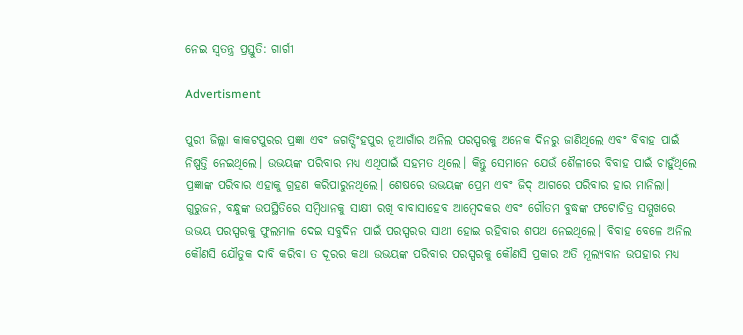ନେଇ ସ୍ବତନ୍ତ୍ର ପ୍ରସ୍ତୁତି: ଗାର୍ଗୀ

Advertisment

ପୁରୀ ଜିଲ୍ଲା କାକଟପୁରର ପ୍ରଜ୍ଞା ଏବଂ ଜଗତ‌୍ସିଂହପୁର ନୂଆଗାଁର ଅନିଲ ପରସ୍ପରକୁ ଅନେକ ଦିନରୁ ଜାଣିଥିଲେ ଏବଂ ବିବାହ ପାଇଁ ନିଷ୍ପତ୍ତି ନେଇଥିଲେ। ଉଭୟଙ୍କ ପରିବାର ମଧ୍ୟ ଏଥିପାଇଁ ସହମତ ଥିଲେ। କିନ୍ତୁ ସେମାନେ ଯେଉଁ ଶୈଳୀରେ ବିବାହ ପାଇଁ ଚାହୁଁଥିଲେ ପ୍ରଜ୍ଞାଙ୍କ ପରିବାର ଏହାକୁ ଗ୍ରହଣ କରିପାରୁନଥିଲେ। ଶେଷରେ ଉଭୟଙ୍କ ପ୍ରେମ ଏବଂ ଜିଦ୍ ଆଗରେ ପରିବାର ହାର ମାନିଲା। ଗୁରୁଜନ, ବନ୍ଧୁଙ୍କ ଉପସ୍ଥିତିରେ ସମ୍ବିଧାନକୁ ସାକ୍ଷୀ ରଖି ବାବାସାହେବ ଆମ୍ବେଦକର ଏବଂ ଗୌତମ ବୁଦ୍ଧଙ୍କ ଫଟୋଚିତ୍ର ସମ୍ମୁଖରେ ଉଭୟ ପରସ୍ପରକୁ ଫୁଲମାଳ ଦେଇ ସବୁଦିନ ପାଇଁ ପରସ୍ପରର ସାଥୀ ହୋଇ ରହିବାର ଶପଥ ନେଇଥିଲେ। ବିବାହ ବେଳେ ଅନିଲ କୌଣସି ଯୌତୁକ ଦାବି କରିବା ତ ଦୂରର କଥା ଉଭୟଙ୍କ ପରିବାର ପରସ୍ପରକୁ କୌଣସି ପ୍ରକାର ଅତି ମୂଲ୍ୟବାନ ଉପହାର ମଧ୍ୟ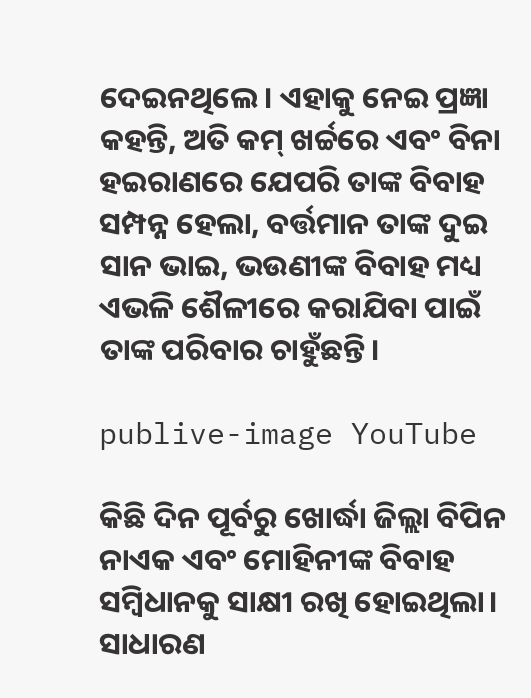ଦେଇନଥିଲେ। ଏହାକୁ ନେଇ ପ୍ରଜ୍ଞା କହନ୍ତି, ଅତି କମ୍ ଖର୍ଚ୍ଚରେ ଏବଂ ବିନା ହଇରାଣରେ ଯେପରି ତାଙ୍କ ବିବାହ ସମ୍ପନ୍ନ ହେଲା, ବର୍ତ୍ତମାନ ତାଙ୍କ ଦୁଇ ସାନ ଭାଇ, ଭଉଣୀଙ୍କ ବିବାହ ମଧ୍ୟ ଏଭଳି ଶୈଳୀରେ କରାଯିବା ପାଇଁ ତାଙ୍କ ପରିବାର ଚାହୁଁଛନ୍ତି।

publive-image YouTube

କିଛି ଦିନ ପୂର୍ବରୁ ଖୋର୍ଦ୍ଧା ଜିଲ୍ଲା ବିପିନ ନାଏକ ଏବଂ ମୋହିନୀଙ୍କ ବିବାହ ସମ୍ବିଧାନକୁ ସାକ୍ଷୀ ରଖି ହୋଇଥିଲା। ସାଧାରଣ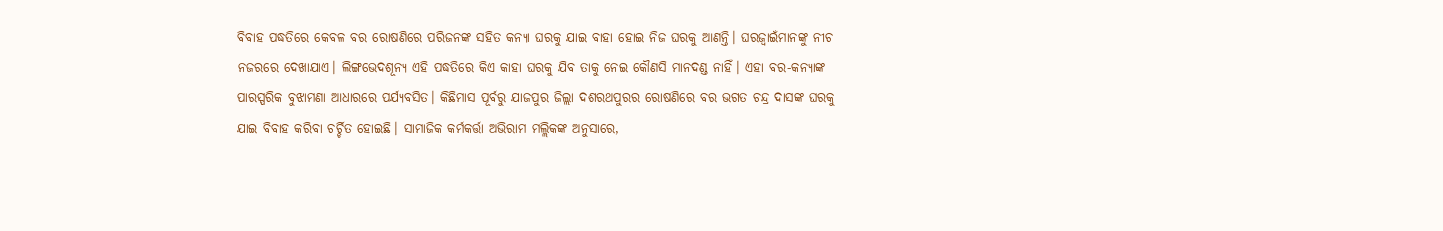ବିବାହ ପଦ୍ଧତିରେ କେବଳ ବର ରୋଷଣିରେ ପରିଜନଙ୍କ ସହିତ କନ୍ୟା ଘରକୁ ଯାଇ ବାହା ହୋଇ ନିଜ ଘରକୁ ଆଣନ୍ତି। ଘରଜ୍ବାଇଁମାନଙ୍କୁ ନୀଚ ନଜରରେ ଦେଖାଯାଏ। ଲିଙ୍ଗଭେଦଶୂନ୍ୟ ଏହି ପଦ୍ଧତିରେ କିଏ କାହା ଘରକୁ ଯିବ ତାକୁ ନେଇ କୌଣସି ମାନଦଣ୍ଡ ନାହିଁ। ଏହା ବର-କନ୍ୟାଙ୍କ ପାରସ୍ପରିକ ବୁଝାମଣା ଆଧାରରେ ପର୍ଯ୍ୟବସିତ। କିଛିମାସ ପୂର୍ବରୁ ଯାଜପୁର ଜିଲ୍ଲା ଦଶରଥପୁରର ରୋଷଣିରେ ବର ଭଗତ ଚନ୍ଦ୍ର ଦାସଙ୍କ ଘରକୁ ଯାଇ ବିବାହ କରିବା ଚର୍ଚ୍ଚିତ ହୋଇଛି। ସାମାଜିକ କର୍ମକର୍ତ୍ତା ଅଭିରାମ ମଲ୍ଲିକଙ୍କ ଅନୁସାରେ,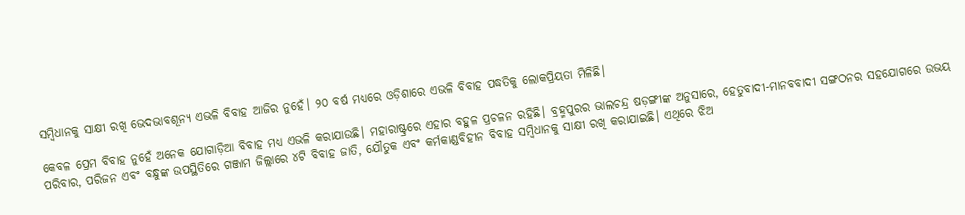ସମ୍ବିଧାନକୁ ସାକ୍ଷୀ ରଖି ଭେଦଭାବଶୂନ୍ୟ ଏଭଳି ବିବାହ ଆଜିର ନୁହେଁ। ୨୦ ବର୍ଷ ମଧ୍ୟରେ ଓଡ଼ିଶାରେ ଏଭଳି ବିବାହ ପଦ୍ଧତିକୁ ଲୋକପ୍ରିୟତା ମିଳିଛି।

କେବଳ ପ୍ରେମ ବିବାହ ନୁହେଁ ଅନେକ ଯୋଗାଡ଼ିଆ ବିବାହ ମଧ୍ୟ ଏଭଳି କରାଯାଉଛି। ମହାରାଷ୍ଟ୍ରରେ ଏହାର ବହୁଳ ପ୍ରଚଳନ ରହିଛି। ବ୍ରହ୍ମପୁରର ଭାଲଚନ୍ଦ୍ର ଷଡ଼ଙ୍ଗୀଙ୍କ ଅନୁସାରେ, ହେତୁବାଦୀ-ମାନବବାଦୀ ସଙ୍ଗଠନର ସହଯୋଗରେ ଉଭୟ ପରିବାର, ପରିଜନ ଏବଂ ବନ୍ଧୁଙ୍କ ଉପସ୍ଥିତିରେ ଗଞ୍ଜାମ ଜିଲ୍ଲାରେ ୪ଟି ବିବାହ ଜାତି, ଯୌତୁକ ଏବଂ କର୍ମକାଣ୍ଡବିହୀନ ବିବାହ ସମ୍ବିଧାନକୁ ସାକ୍ଷୀ ରଖି କରାଯାଇଛି। ଏଥିରେ ଝିଅ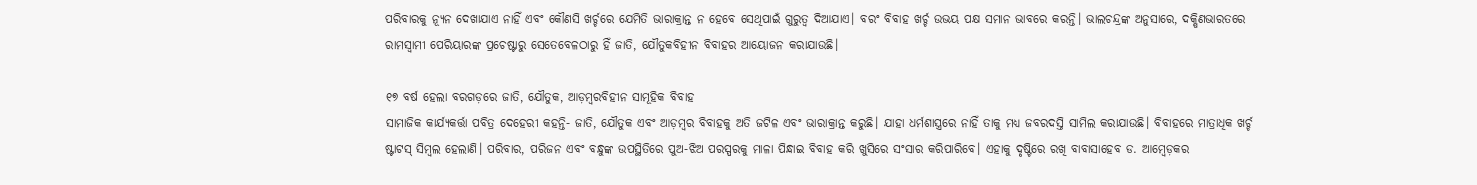ପରିବାରକୁ ନ୍ୟୂନ ଦେଖାଯାଏ ନାହିଁ ଏବଂ କୌଣସି ଖର୍ଚ୍ଚରେ ଯେମିତି ଭାରାକ୍ରାନ୍ତ ନ ହେବେ ସେଥିପାଇଁ ଗୁରୁତ୍ବ ଦିଆଯାଏ। ବରଂ ବିବାହ ଖର୍ଚ୍ଚ ଉଭୟ ପକ୍ଷ ସମାନ ଭାବରେ କରନ୍ତି। ଭାଲଚନ୍ଦ୍ରଙ୍କ ଅନୁସାରେ, ଦକ୍ଷିଣଭାରତରେ ରାମସ୍ବାମୀ ପେରିୟାରଙ୍କ ପ୍ରଚେଷ୍ଟାରୁ ସେତେବେଳଠାରୁ ହିଁ ଜାତି, ଯୌତୁକବିହୀନ ବିବାହର ଆୟୋଜନ କରାଯାଉଛି।

୧୭ ବର୍ଷ ହେଲା ବରଗଡ଼ରେ ଜାତି, ଯୌତୁକ, ଆଡ଼ମ୍ବରବିହୀନ ସାମୂହିକ ବିବାହ
ସାମାଜିକ କାର୍ଯ୍ୟକର୍ତ୍ତା ପବିତ୍ର ଦେହେରୀ କହନ୍ତି- ଜାତି, ଯୌତୁକ ଏବଂ ଆଡ଼ମ୍ବର ବିବାହକୁ ଅତି ଜଟିଳ ଏବଂ ଭାରାକ୍ରାନ୍ତ କରୁଛି। ଯାହା ଧର୍ମଶାସ୍ତ୍ରରେ ନାହିଁ ତାକୁ ମଧ୍ୟ ଜବରଦସ୍ତି ସାମିଲ କରାଯାଉଛି। ବିବାହରେ ମାତ୍ରାଧିକ ଖର୍ଚ୍ଚ ଷ୍ଟାଟସ୍ ସିମ୍ବଲ ହେଲାଣି। ପରିବାର, ପରିଜନ ଏବଂ ବନ୍ଧୁଙ୍କ ଉପସ୍ଥିତିରେ ପୁଅ-ଝିଅ ପରସ୍ପରକୁ ମାଳା ପିନ୍ଧାଇ ବିବାହ କରି ଖୁସିରେ ସଂସାର କରିପାରିବେ। ଏହାକୁ ଦୃଷ୍ଟିରେ ରଖି ବାବାସାହେବ ଡ. ଆମ୍ବେଡ଼କର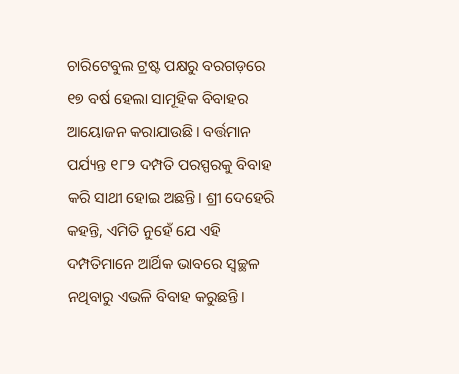ଚାରିଟେବୁଲ ଟ୍ରଷ୍ଟ ପକ୍ଷରୁ ବରଗଡ଼ରେ ୧୭ ବର୍ଷ ହେଲା ସାମୂହିକ ବିବାହର ଆୟୋଜନ କରାଯାଉଛି। ବର୍ତ୍ତମାନ ପର୍ଯ୍ୟନ୍ତ ୧୮୨ ଦମ୍ପତି ପରସ୍ପରକୁ ବିବାହ କରି ସାଥୀ ହୋଇ ଅଛନ୍ତି। ଶ୍ରୀ ଦେହେରି କହନ୍ତି, ଏମିତି ନୁହେଁ ଯେ ଏହି ଦମ୍ପତିମାନେ ଆର୍ଥିକ ଭାବରେ ସ୍ବଚ୍ଛଳ ନଥିବାରୁ ଏଭଳି ବିବାହ କରୁଛନ୍ତି।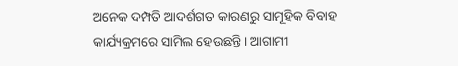ଅନେକ ଦମ୍ପତି ଆଦର୍ଶଗତ କାରଣରୁ ସାମୂହିକ ବିବାହ କାର୍ଯ୍ୟକ୍ରମରେ ସାମିଲ ହେଉଛନ୍ତି। ଆଗାମୀ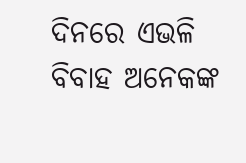ଦିନରେ ଏଭଳି ବିବାହ ଅନେକଙ୍କ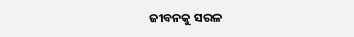ଜୀବନକୁ ସରଳ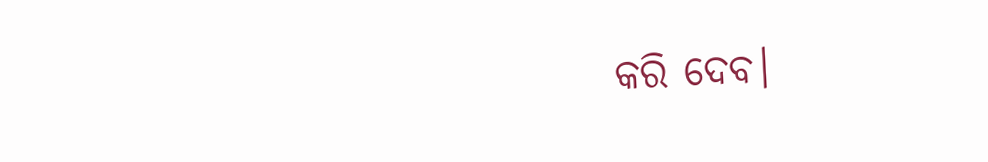କରି ଦେବ।